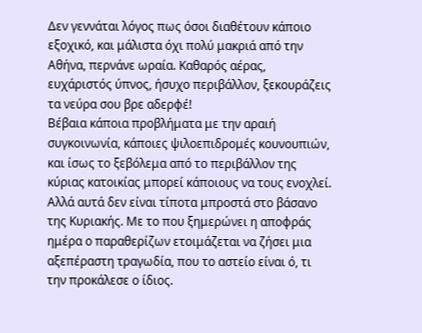Δεν γεννάται λόγος πως όσοι διαθέτουν κάποιο εξοχικό, και μάλιστα όχι πολύ μακριά από την Αθήνα, περνάνε ωραία. Καθαρός αέρας, ευχάριστός ύπνος, ήσυχο περιβάλλον, ξεκουράζεις τα νεύρα σου βρε αδερφέ!
Βέβαια κάποια προβλήματα με την αραιή συγκοινωνία, κάποιες ψιλοεπιδρομές κουνουπιών, και ίσως το ξεβόλεμα από το περιβάλλον της κύριας κατοικίας μπορεί κάποιους να τους ενοχλεί. Αλλά αυτά δεν είναι τίποτα μπροστά στο βάσανο της Κυριακής. Με το που ξημερώνει η αποφράς ημέρα ο παραθερίζων ετοιμάζεται να ζήσει μια αξεπέραστη τραγωδία, που το αστείο είναι ό, τι την προκάλεσε ο ίδιος.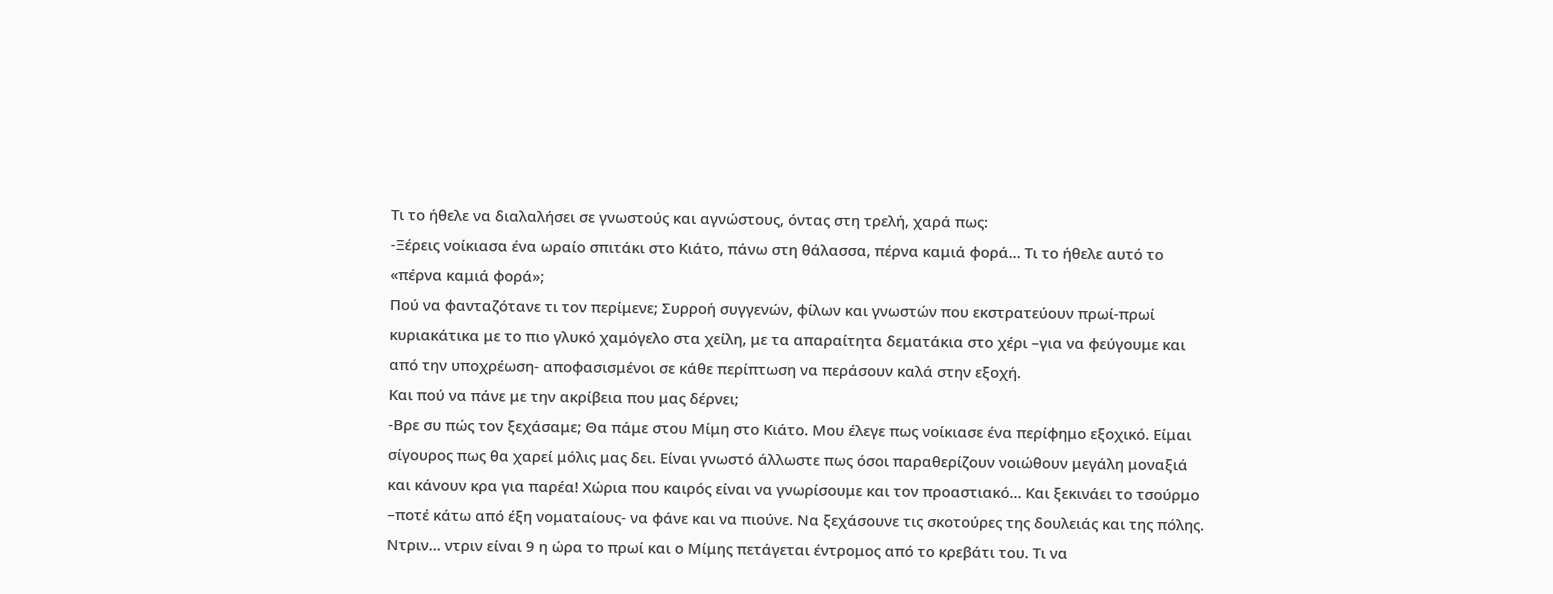Τι το ήθελε να διαλαλήσει σε γνωστούς και αγνώστους, όντας στη τρελή, χαρά πως:
-Ξέρεις νοίκιασα ένα ωραίο σπιτάκι στο Κιάτο, πάνω στη θάλασσα, πέρνα καμιά φορά… Τι το ήθελε αυτό το «πέρνα καμιά φορά»;
Πού να φανταζότανε τι τον περίμενε; Συρροή συγγενών, φίλων και γνωστών που εκστρατεύουν πρωί-πρωί κυριακάτικα με το πιο γλυκό χαμόγελο στα χείλη, με τα απαραίτητα δεματάκια στο χέρι –για να φεύγουμε και από την υποχρέωση- αποφασισμένοι σε κάθε περίπτωση να περάσουν καλά στην εξοχή.
Και πού να πάνε με την ακρίβεια που μας δέρνει;
-Βρε συ πώς τον ξεχάσαμε; Θα πάμε στου Μίμη στο Κιάτο. Μου έλεγε πως νοίκιασε ένα περίφημο εξοχικό. Είμαι σίγουρος πως θα χαρεί μόλις μας δει. Είναι γνωστό άλλωστε πως όσοι παραθερίζουν νοιώθουν μεγάλη μοναξιά και κάνουν κρα για παρέα! Χώρια που καιρός είναι να γνωρίσουμε και τον προαστιακό… Και ξεκινάει το τσούρμο –ποτέ κάτω από έξη νοματαίους- να φάνε και να πιούνε. Να ξεχάσουνε τις σκοτούρες της δουλειάς και της πόλης.
Ντριν… ντριν είναι 9 η ώρα το πρωί και ο Μίμης πετάγεται έντρομος από το κρεβάτι του. Τι να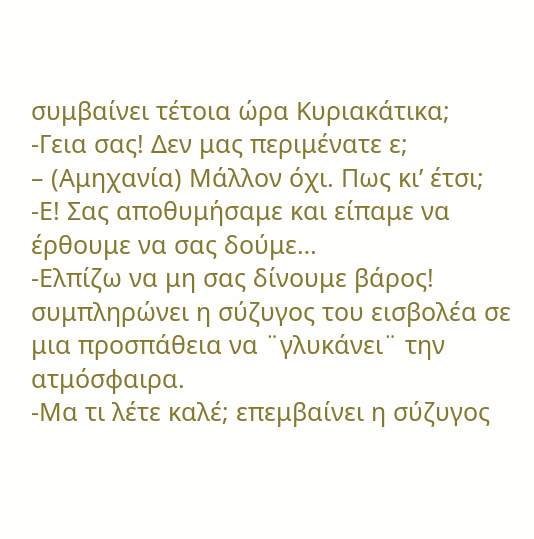συμβαίνει τέτοια ώρα Κυριακάτικα;
-Γεια σας! Δεν μας περιμένατε ε;
– (Αμηχανία) Μάλλον όχι. Πως κι’ έτσι;
-Ε! Σας αποθυμήσαμε και είπαμε να έρθουμε να σας δούμε…
-Ελπίζω να μη σας δίνουμε βάρος! συμπληρώνει η σύζυγος του εισβολέα σε μια προσπάθεια να ¨γλυκάνει¨ την ατμόσφαιρα.
-Μα τι λέτε καλέ; επεμβαίνει η σύζυγος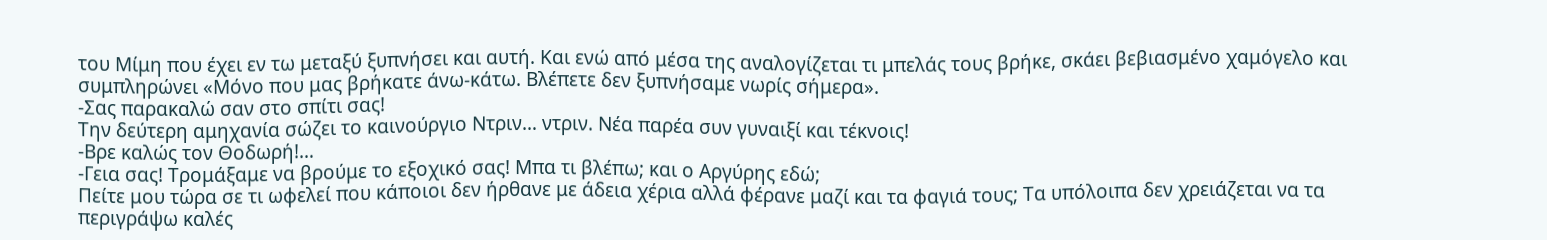του Μίμη που έχει εν τω μεταξύ ξυπνήσει και αυτή. Και ενώ από μέσα της αναλογίζεται τι μπελάς τους βρήκε, σκάει βεβιασμένο χαμόγελο και συμπληρώνει «Μόνο που μας βρήκατε άνω-κάτω. Βλέπετε δεν ξυπνήσαμε νωρίς σήμερα».
-Σας παρακαλώ σαν στο σπίτι σας!
Την δεύτερη αμηχανία σώζει το καινούργιο Ντριν… ντριν. Νέα παρέα συν γυναιξί και τέκνοις!
-Βρε καλώς τον Θοδωρή!…
-Γεια σας! Τρομάξαμε να βρούμε το εξοχικό σας! Μπα τι βλέπω; και ο Αργύρης εδώ;
Πείτε μου τώρα σε τι ωφελεί που κάποιοι δεν ήρθανε με άδεια χέρια αλλά φέρανε μαζί και τα φαγιά τους; Τα υπόλοιπα δεν χρειάζεται να τα περιγράψω καλές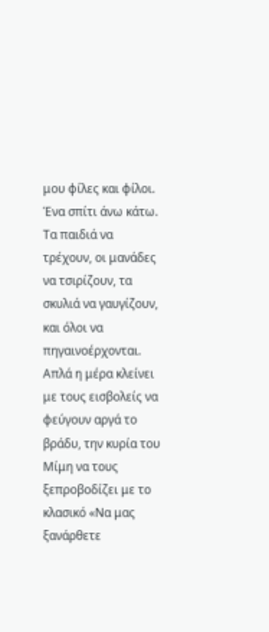μου φίλες και φίλοι. Ένα σπίτι άνω κάτω. Τα παιδιά να τρέχουν, οι μανάδες να τσιρίζουν, τα σκυλιά να γαυγίζουν, και όλοι να πηγαινοέρχονται.
Απλά η μέρα κλείνει με τους εισβολείς να φεύγουν αργά το βράδυ, την κυρία του Μίμη να τους ξεπροβοδίζει με το κλασικό «Να μας ξανάρθετε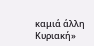καμιά άλλη Κυριακή»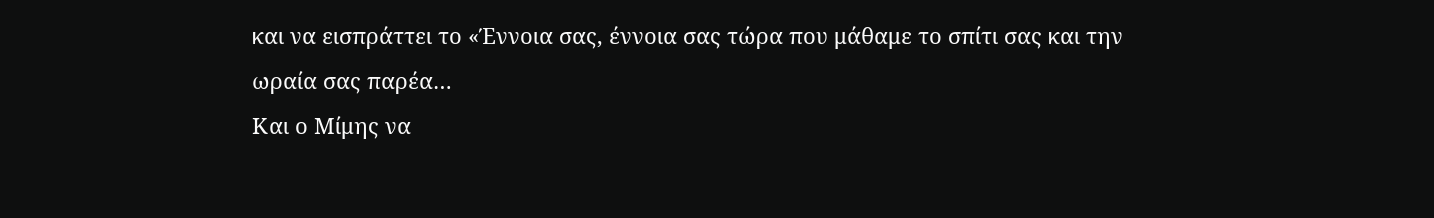και να εισπράττει το «Έννοια σας, έννοια σας τώρα που μάθαμε το σπίτι σας και την ωραία σας παρέα…
Και ο Μίμης να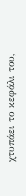χτυπάει το κεφάλι του,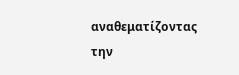αναθεματίζοντας την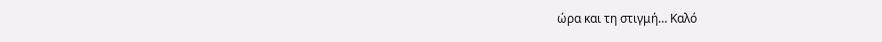ώρα και τη στιγμή… Καλό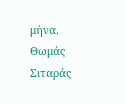μήνα.
Θωμάς Σιταράς